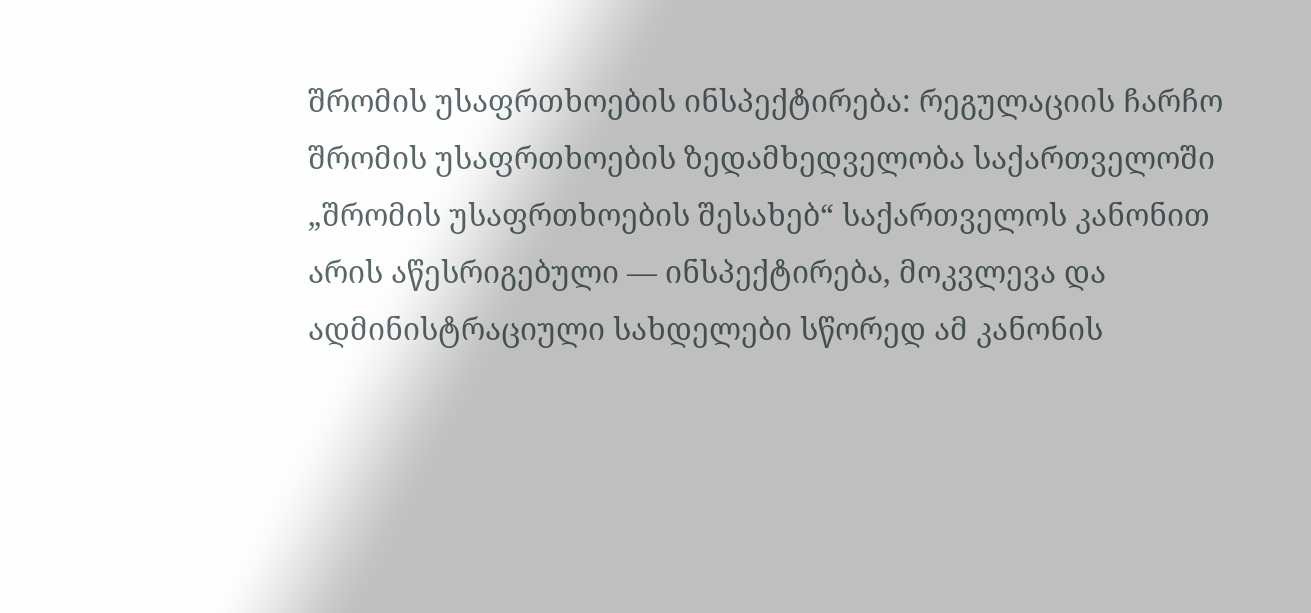შრომის უსაფრთხოების ინსპექტირება: რეგულაციის ჩარჩო
შრომის უსაფრთხოების ზედამხედველობა საქართველოში „შრომის უსაფრთხოების შესახებ“ საქართველოს კანონით არის აწესრიგებული — ინსპექტირება, მოკვლევა და ადმინისტრაციული სახდელები სწორედ ამ კანონის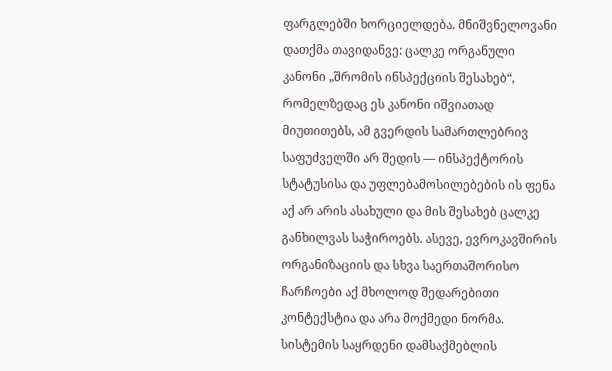ფარგლებში ხორციელდება. მნიშვნელოვანი დათქმა თავიდანვე: ცალკე ორგანული კანონი „შრომის ინსპექციის შესახებ“, რომელზედაც ეს კანონი იშვიათად მიუთითებს, ამ გვერდის სამართლებრივ საფუძველში არ შედის — ინსპექტორის სტატუსისა და უფლებამოსილებების ის ფენა აქ არ არის ასახული და მის შესახებ ცალკე განხილვას საჭიროებს. ასევე, ევროკავშირის ორგანიზაციის და სხვა საერთაშორისო ჩარჩოები აქ მხოლოდ შედარებითი კონტექსტია და არა მოქმედი ნორმა.
სისტემის საყრდენი დამსაქმებლის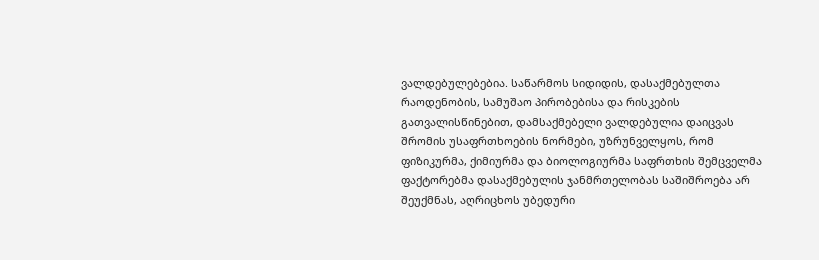ვალდებულებებია. საწარმოს სიდიდის, დასაქმებულთა რაოდენობის, სამუშაო პირობებისა და რისკების გათვალისწინებით, დამსაქმებელი ვალდებულია დაიცვას შრომის უსაფრთხოების ნორმები, უზრუნველყოს, რომ ფიზიკურმა, ქიმიურმა და ბიოლოგიურმა საფრთხის შემცველმა ფაქტორებმა დასაქმებულის ჯანმრთელობას საშიშროება არ შეუქმნას, აღრიცხოს უბედური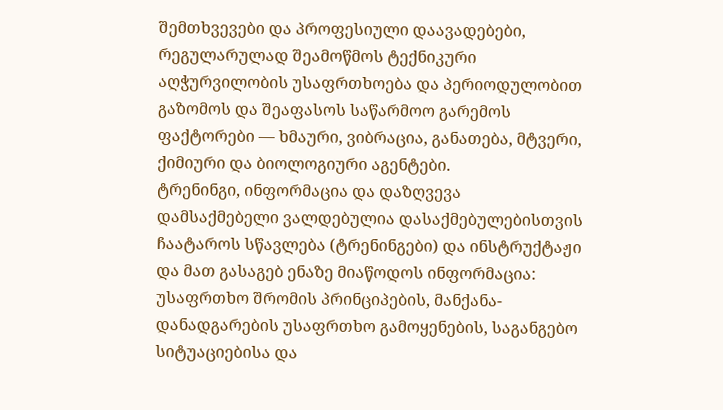შემთხვევები და პროფესიული დაავადებები, რეგულარულად შეამოწმოს ტექნიკური აღჭურვილობის უსაფრთხოება და პერიოდულობით გაზომოს და შეაფასოს საწარმოო გარემოს ფაქტორები — ხმაური, ვიბრაცია, განათება, მტვერი, ქიმიური და ბიოლოგიური აგენტები.
ტრენინგი, ინფორმაცია და დაზღვევა
დამსაქმებელი ვალდებულია დასაქმებულებისთვის ჩაატაროს სწავლება (ტრენინგები) და ინსტრუქტაჟი და მათ გასაგებ ენაზე მიაწოდოს ინფორმაცია: უსაფრთხო შრომის პრინციპების, მანქანა-დანადგარების უსაფრთხო გამოყენების, საგანგებო სიტუაციებისა და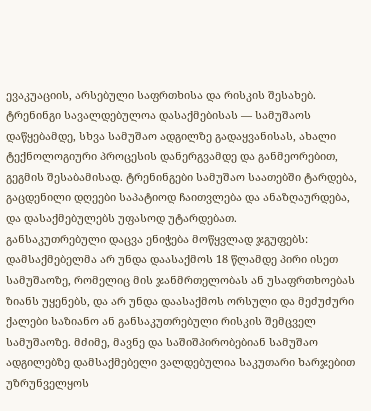ევაკუაციის, არსებული საფრთხისა და რისკის შესახებ. ტრენინგი სავალდებულოა დასაქმებისას — სამუშაოს დაწყებამდე, სხვა სამუშაო ადგილზე გადაყვანისას, ახალი ტექნოლოგიური პროცესის დანერგვამდე და განმეორებით, გეგმის შესაბამისად. ტრენინგები სამუშაო საათებში ტარდება, გაცდენილი დღეები საპატიოდ ჩაითვლება და ანაზღაურდება, და დასაქმებულებს უფასოდ უტარდებათ.
განსაკუთრებული დაცვა ენიჭება მოწყვლად ჯგუფებს: დამსაქმებელმა არ უნდა დაასაქმოს 18 წლამდე პირი ისეთ სამუშაოზე, რომელიც მის ჯანმრთელობას ან უსაფრთხოებას ზიანს უყენებს, და არ უნდა დაასაქმოს ორსული და მეძუძური ქალები საზიანო ან განსაკუთრებული რისკის შემცველ სამუშაოზე. მძიმე, მავნე და საშიშპირობებიან სამუშაო ადგილებზე დამსაქმებელი ვალდებულია საკუთარი ხარჯებით უზრუნველყოს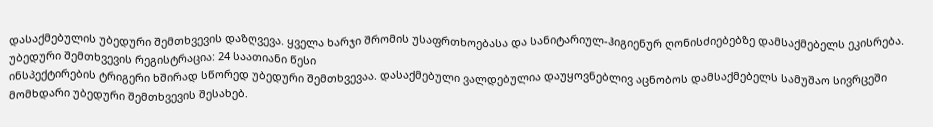დასაქმებულის უბედური შემთხვევის დაზღვევა. ყველა ხარჯი შრომის უსაფრთხოებასა და სანიტარიულ-ჰიგიენურ ღონისძიებებზე დამსაქმებელს ეკისრება.
უბედური შემთხვევის რეგისტრაცია: 24 საათიანი წესი
ინსპექტირების ტრიგერი ხშირად სწორედ უბედური შემთხვევაა. დასაქმებული ვალდებულია დაუყოვნებლივ აცნობოს დამსაქმებელს სამუშაო სივრცეში მომხდარი უბედური შემთხვევის შესახებ.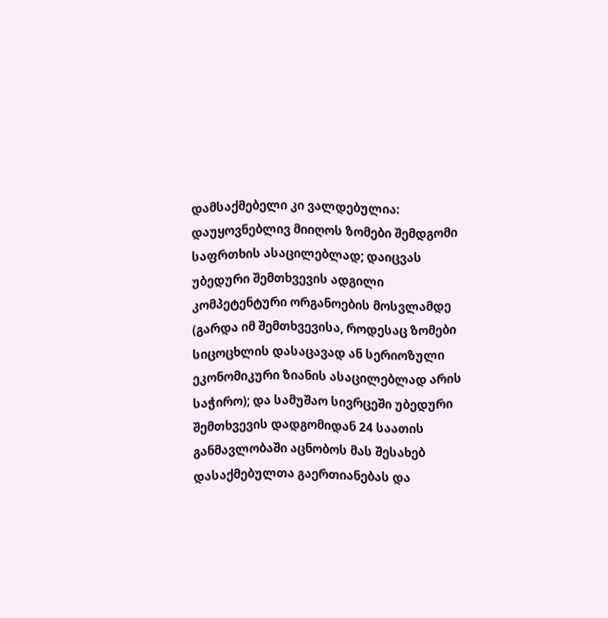დამსაქმებელი კი ვალდებულია: დაუყოვნებლივ მიიღოს ზომები შემდგომი საფრთხის ასაცილებლად; დაიცვას უბედური შემთხვევის ადგილი კომპეტენტური ორგანოების მოსვლამდე (გარდა იმ შემთხვევისა, როდესაც ზომები სიცოცხლის დასაცავად ან სერიოზული ეკონომიკური ზიანის ასაცილებლად არის საჭირო); და სამუშაო სივრცეში უბედური შემთხვევის დადგომიდან 24 საათის განმავლობაში აცნობოს მას შესახებ დასაქმებულთა გაერთიანებას და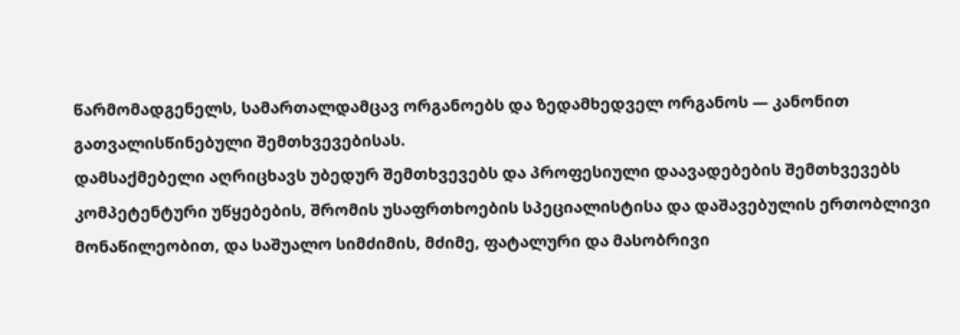წარმომადგენელს, სამართალდამცავ ორგანოებს და ზედამხედველ ორგანოს — კანონით გათვალისწინებული შემთხვევებისას.
დამსაქმებელი აღრიცხავს უბედურ შემთხვევებს და პროფესიული დაავადებების შემთხვევებს კომპეტენტური უწყებების, შრომის უსაფრთხოების სპეციალისტისა და დაშავებულის ერთობლივი მონაწილეობით, და საშუალო სიმძიმის, მძიმე, ფატალური და მასობრივი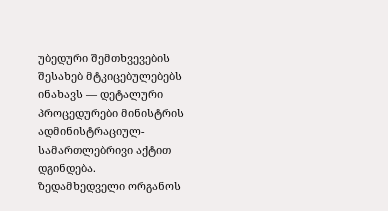უბედური შემთხვევების შესახებ მტკიცებულებებს ინახავს — დეტალური პროცედურები მინისტრის ადმინისტრაციულ-სამართლებრივი აქტით დგინდება.
ზედამხედველი ორგანოს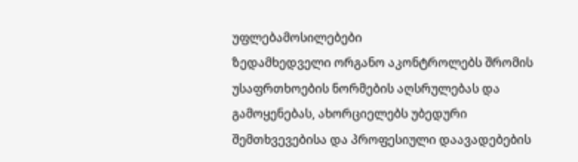უფლებამოსილებები
ზედამხედველი ორგანო აკონტროლებს შრომის უსაფრთხოების ნორმების აღსრულებას და გამოყენებას, ახორციელებს უბედური შემთხვევებისა და პროფესიული დაავადებების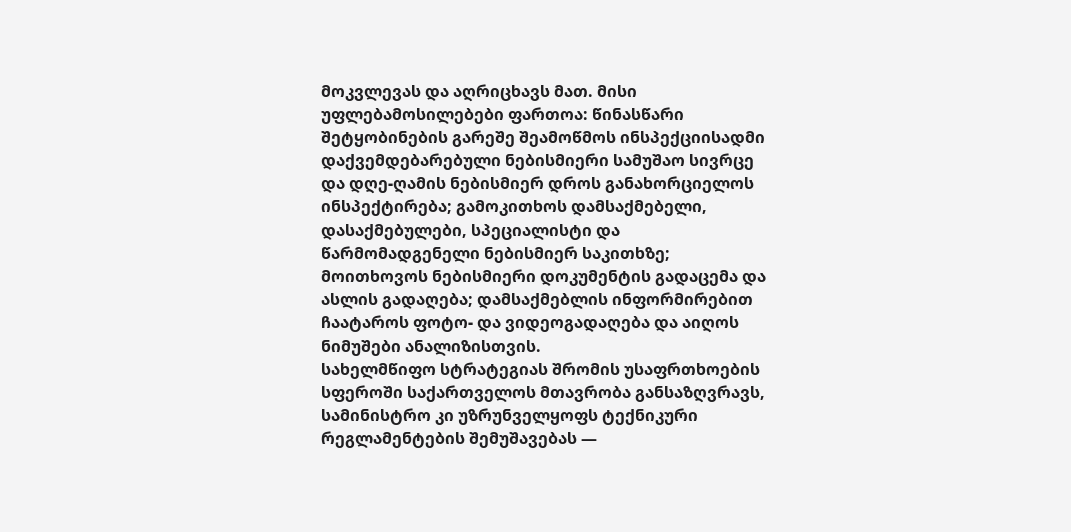მოკვლევას და აღრიცხავს მათ. მისი უფლებამოსილებები ფართოა: წინასწარი შეტყობინების გარეშე შეამოწმოს ინსპექციისადმი დაქვემდებარებული ნებისმიერი სამუშაო სივრცე და დღე-ღამის ნებისმიერ დროს განახორციელოს ინსპექტირება; გამოკითხოს დამსაქმებელი, დასაქმებულები, სპეციალისტი და წარმომადგენელი ნებისმიერ საკითხზე; მოითხოვოს ნებისმიერი დოკუმენტის გადაცემა და ასლის გადაღება; დამსაქმებლის ინფორმირებით ჩაატაროს ფოტო- და ვიდეოგადაღება და აიღოს ნიმუშები ანალიზისთვის.
სახელმწიფო სტრატეგიას შრომის უსაფრთხოების სფეროში საქართველოს მთავრობა განსაზღვრავს, სამინისტრო კი უზრუნველყოფს ტექნიკური რეგლამენტების შემუშავებას —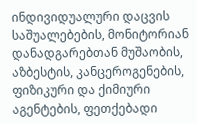ინდივიდუალური დაცვის საშუალებების, მონიტორიან დანადგარებთან მუშაობის, აზბესტის, კანცეროგენების, ფიზიკური და ქიმიური აგენტების, ფეთქებადი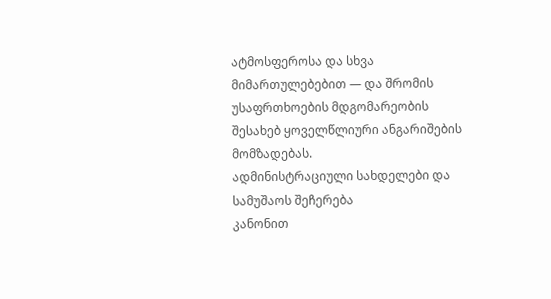ატმოსფეროსა და სხვა მიმართულებებით — და შრომის უსაფრთხოების მდგომარეობის შესახებ ყოველწლიური ანგარიშების მომზადებას.
ადმინისტრაციული სახდელები და სამუშაოს შეჩერება
კანონით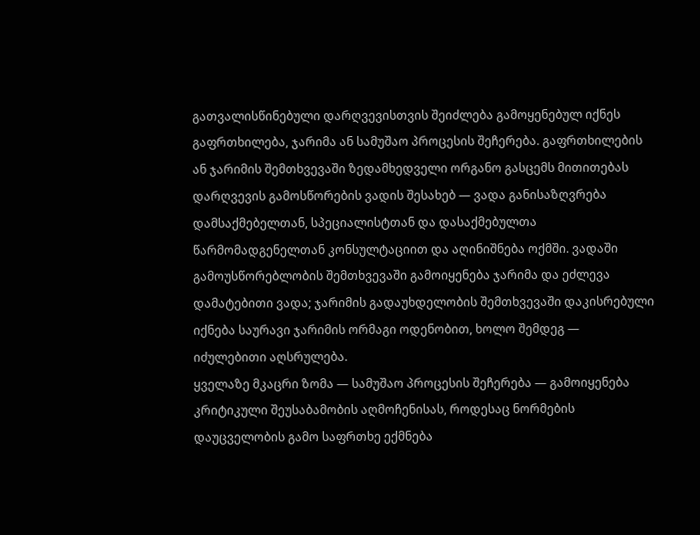გათვალისწინებული დარღვევისთვის შეიძლება გამოყენებულ იქნეს გაფრთხილება, ჯარიმა ან სამუშაო პროცესის შეჩერება. გაფრთხილების ან ჯარიმის შემთხვევაში ზედამხედველი ორგანო გასცემს მითითებას დარღვევის გამოსწორების ვადის შესახებ — ვადა განისაზღვრება დამსაქმებელთან, სპეციალისტთან და დასაქმებულთა წარმომადგენელთან კონსულტაციით და აღინიშნება ოქმში. ვადაში გამოუსწორებლობის შემთხვევაში გამოიყენება ჯარიმა და ეძლევა დამატებითი ვადა; ჯარიმის გადაუხდელობის შემთხვევაში დაკისრებული იქნება საურავი ჯარიმის ორმაგი ოდენობით, ხოლო შემდეგ — იძულებითი აღსრულება.
ყველაზე მკაცრი ზომა — სამუშაო პროცესის შეჩერება — გამოიყენება კრიტიკული შეუსაბამობის აღმოჩენისას, როდესაც ნორმების დაუცველობის გამო საფრთხე ექმნება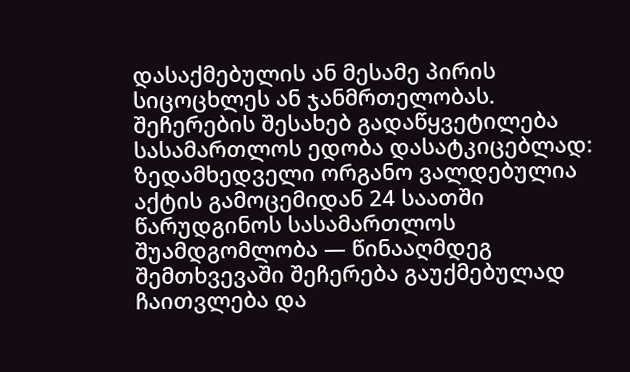დასაქმებულის ან მესამე პირის სიცოცხლეს ან ჯანმრთელობას. შეჩერების შესახებ გადაწყვეტილება სასამართლოს ედობა დასატკიცებლად: ზედამხედველი ორგანო ვალდებულია აქტის გამოცემიდან 24 საათში წარუდგინოს სასამართლოს შუამდგომლობა — წინააღმდეგ შემთხვევაში შეჩერება გაუქმებულად ჩაითვლება და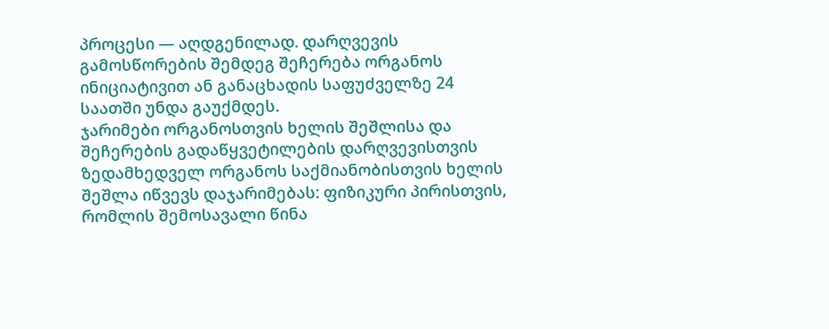პროცესი — აღდგენილად. დარღვევის გამოსწორების შემდეგ შეჩერება ორგანოს ინიციატივით ან განაცხადის საფუძველზე 24 საათში უნდა გაუქმდეს.
ჯარიმები ორგანოსთვის ხელის შეშლისა და შეჩერების გადაწყვეტილების დარღვევისთვის
ზედამხედველ ორგანოს საქმიანობისთვის ხელის შეშლა იწვევს დაჯარიმებას: ფიზიკური პირისთვის, რომლის შემოსავალი წინა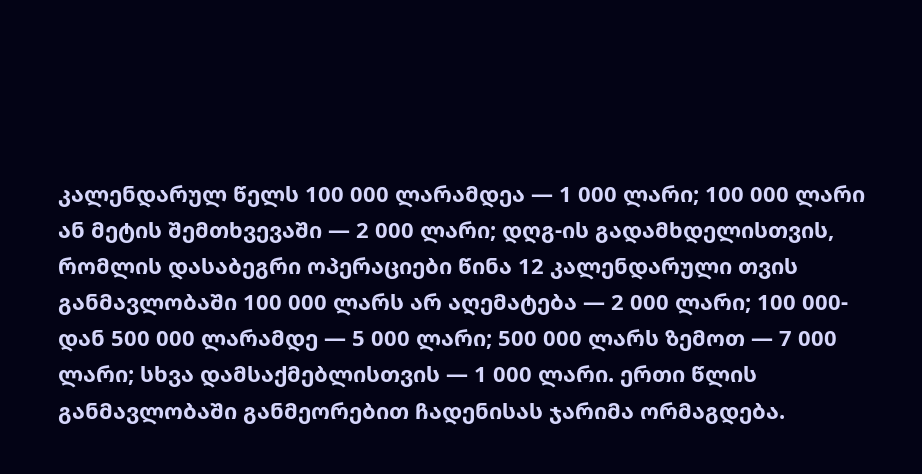კალენდარულ წელს 100 000 ლარამდეა — 1 000 ლარი; 100 000 ლარი ან მეტის შემთხვევაში — 2 000 ლარი; დღგ-ის გადამხდელისთვის, რომლის დასაბეგრი ოპერაციები წინა 12 კალენდარული თვის განმავლობაში 100 000 ლარს არ აღემატება — 2 000 ლარი; 100 000-დან 500 000 ლარამდე — 5 000 ლარი; 500 000 ლარს ზემოთ — 7 000 ლარი; სხვა დამსაქმებლისთვის — 1 000 ლარი. ერთი წლის განმავლობაში განმეორებით ჩადენისას ჯარიმა ორმაგდება.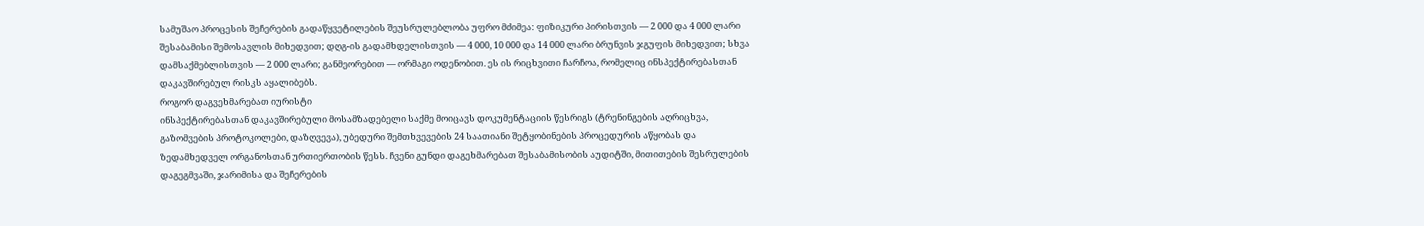სამუშაო პროცესის შეჩერების გადაწყვეტილების შეუსრულებლობა უფრო მძიმეა: ფიზიკური პირისთვის — 2 000 და 4 000 ლარი შესაბამისი შემოსავლის მიხედვით; დღგ-ის გადამხდელისთვის — 4 000, 10 000 და 14 000 ლარი ბრუნვის ჯგუფის მიხედვით; სხვა დამსაქმებლისთვის — 2 000 ლარი; განმეორებით — ორმაგი ოდენობით. ეს ის რიცხვითი ჩარჩოა, რომელიც ინსპექტირებასთან დაკავშირებულ რისკს აყალიბებს.
როგორ დაგვეხმარებათ იურისტი
ინსპექტირებასთან დაკავშირებული მოსამზადებელი საქმე მოიცავს დოკუმენტაციის წესრიგს (ტრენინგების აღრიცხვა, გაზომვების პროტოკოლები, დაზღვევა), უბედური შემთხვევების 24 საათიანი შეტყობინების პროცედურის აწყობას და ზედამხედველ ორგანოსთან ურთიერთობის წესს. ჩვენი გუნდი დაგეხმარებათ შესაბამისობის აუდიტში, მითითების შესრულების დაგეგმვაში, ჯარიმისა და შეჩერების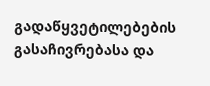გადაწყვეტილებების გასაჩივრებასა და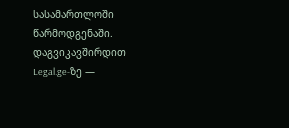სასამართლოში წარმოდგენაში.
დაგვიკავშირდით Legal.ge-ზე —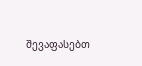შევაფასებთ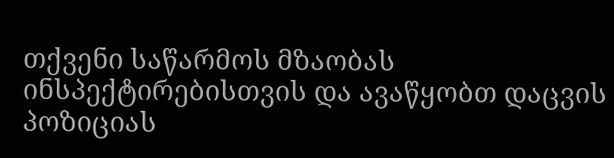თქვენი საწარმოს მზაობას ინსპექტირებისთვის და ავაწყობთ დაცვის პოზიციას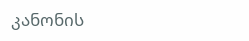კანონის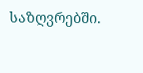საზღვრებში.